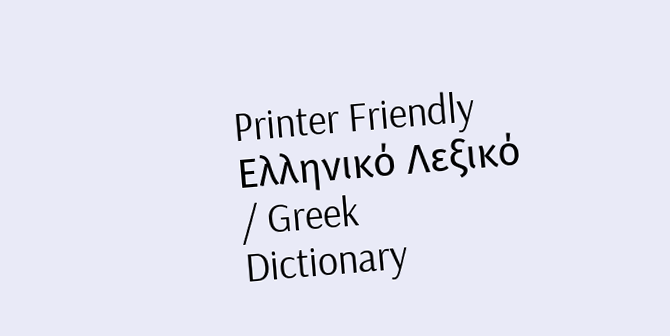Printer Friendly
Ελληνικό Λεξικό / Greek Dictionary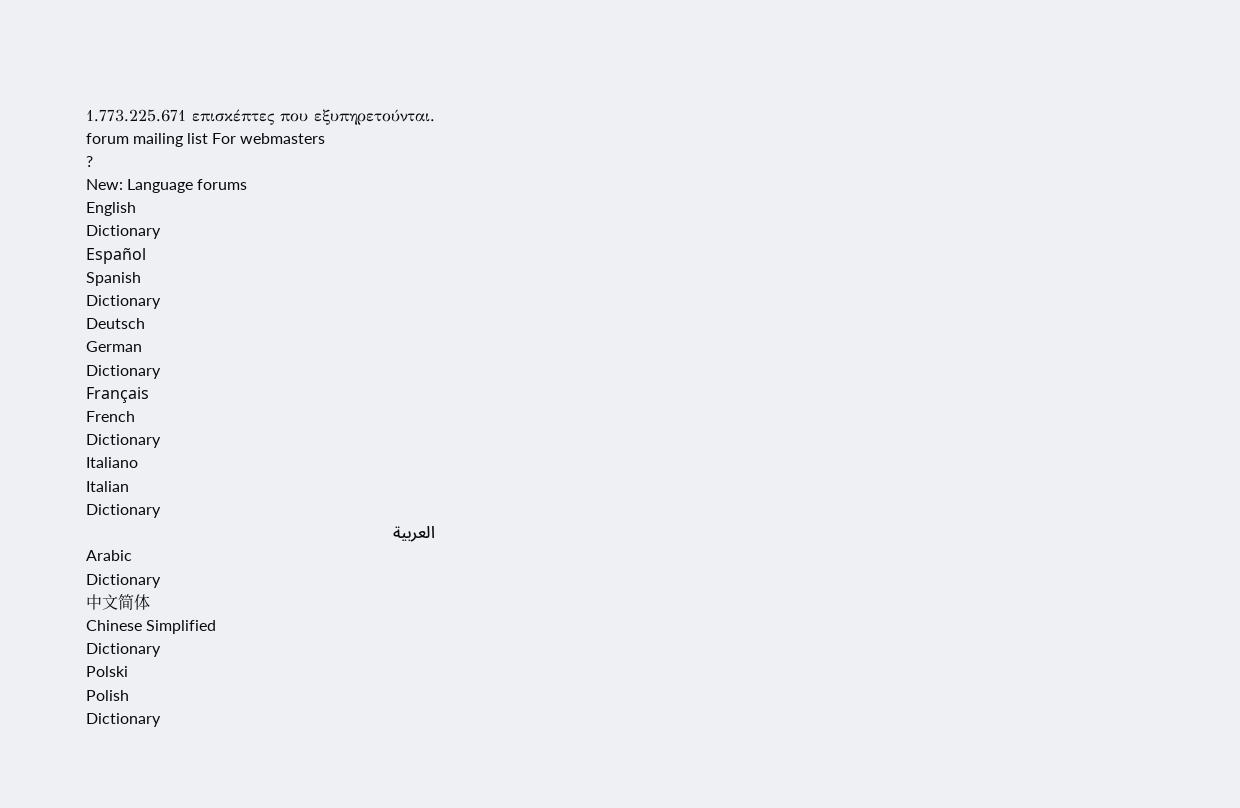1.773.225.671 επισκέπτες που εξυπηρετούνται.
forum mailing list For webmasters
?
New: Language forums
English
Dictionary
Español
Spanish
Dictionary
Deutsch
German
Dictionary
Français
French
Dictionary
Italiano
Italian
Dictionary
العربية
Arabic
Dictionary
中文简体
Chinese Simplified
Dictionary
Polski
Polish
Dictionary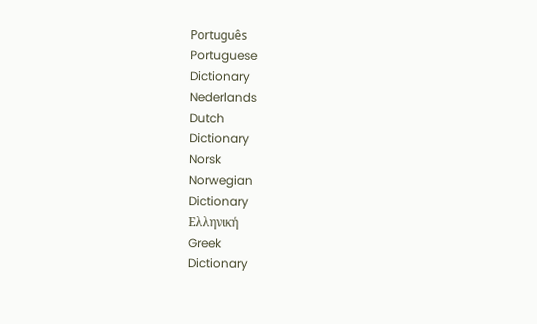Português
Portuguese
Dictionary
Nederlands
Dutch
Dictionary
Norsk
Norwegian
Dictionary
Ελληνική
Greek
Dictionary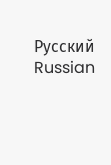Русский
Russian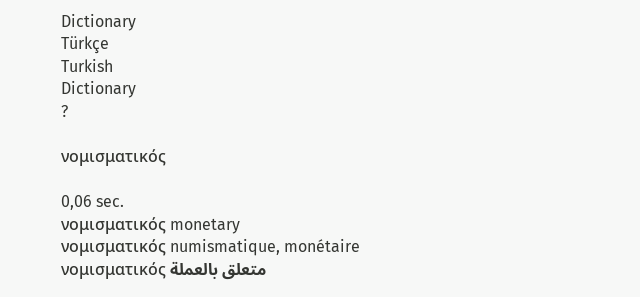Dictionary
Türkçe
Turkish
Dictionary
?

νομισματικός

0,06 sec.
νομισματικός monetary
νομισματικός numismatique, monétaire
νομισματικός متعلق بالعملة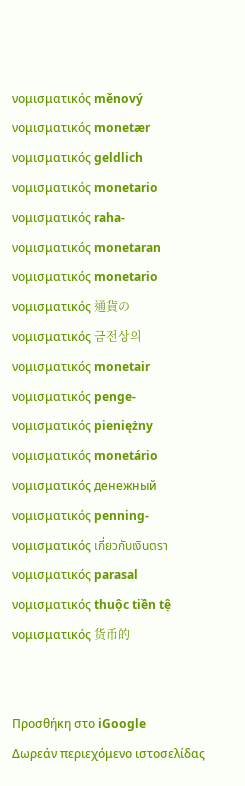νομισματικός měnový
νομισματικός monetær
νομισματικός geldlich
νομισματικός monetario
νομισματικός raha-
νομισματικός monetaran
νομισματικός monetario
νομισματικός 通貨の
νομισματικός 금전상의
νομισματικός monetair
νομισματικός penge-
νομισματικός pieniężny
νομισματικός monetário
νομισματικός денежный
νομισματικός penning-
νομισματικός เกี่ยวกับเงินตรา
νομισματικός parasal
νομισματικός thuộc tiền tệ
νομισματικός 货币的


Προσθήκη στο iGoogle
Δωρεάν περιεχόμενο ιστοσελίδας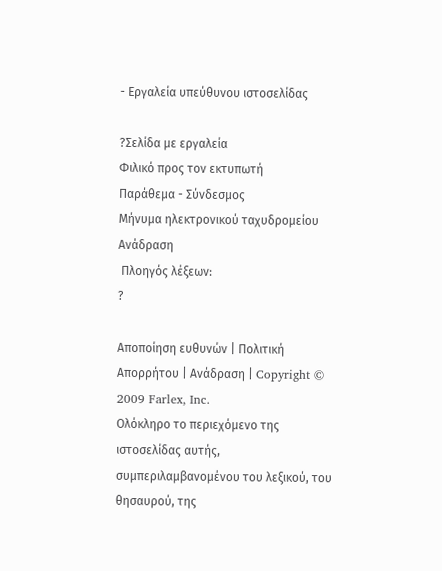- Εργαλεία υπεύθυνου ιστοσελίδας

?Σελίδα με εργαλεία
Φιλικό προς τον εκτυπωτή
Παράθεμα - Σύνδεσμος
Μήνυμα ηλεκτρονικού ταχυδρομείου
Ανάδραση
 Πλοηγός λέξεων:
?

Αποποίηση ευθυνών | Πολιτική Απορρήτου | Ανάδραση | Copyright © 2009 Farlex, Inc.
Ολόκληρο το περιεχόμενο της ιστοσελίδας αυτής, συμπεριλαμβανομένου του λεξικού, του θησαυρού, της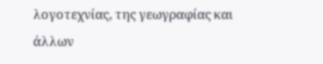λογοτεχνίας, της γεωγραφίας και άλλων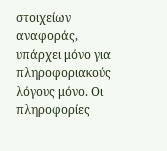στοιχείων αναφοράς, υπάρχει μόνο για πληροφοριακούς λόγους μόνο. Οι πληροφορίες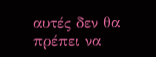αυτές δεν θα πρέπει να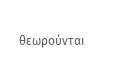θεωρούνται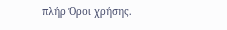πλήρ Όροι χρήσης.